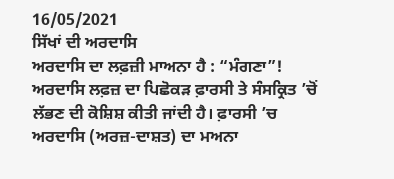16/05/2021
ਸਿੱਖਾਂ ਦੀ ਅਰਦਾਸਿ
ਅਰਦਾਸਿ ਦਾ ਲਫ਼ਜ਼ੀ ਮਾਅਨਾ ਹੈ : “ਮੰਗਣਾ”! ਅਰਦਾਸਿ ਲਫ਼ਜ਼ ਦਾ ਪਿਛੋਕੜ ਫ਼ਾਰਸੀ ਤੇ ਸੰਸਕ੍ਰਿਤ ’ਚੋਂ ਲੱਭਣ ਦੀ ਕੋਸ਼ਿਸ਼ ਕੀਤੀ ਜਾਂਦੀ ਹੈ। ਫ਼ਾਰਸੀ ’ਚ ਅਰਦਾਸਿ (ਅਰਜ਼-ਦਾਸ਼ਤ) ਦਾ ਮਅਨਾ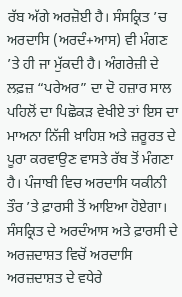ਰੱਬ ਅੱਗੇ ਅਰਜ਼ੋਈ ਹੈ। ਸੰਸਕ੍ਰਿਤ ’ਚ ਅਰਦਾਸਿ (ਅਰਦੰ+ਆਸ) ਵੀ ਮੰਗਣ ’ਤੇ ਹੀ ਜਾ ਮੁੱਕਦੀ ਹੈ। ਅੰਗਰੇਜ਼ੀ ਦੇ ਲਫ਼ਜ਼ “ਪਰੇਅਰ” ਦਾ ਦੋ ਹਜ਼ਾਰ ਸਾਲ ਪਹਿਲੋਂ ਦਾ ਪਿਛੋਕੜ ਵੇਖੀਏ ਤਾਂ ਇਸ ਦਾ ਮਾਅਨਾ ਨਿੱਜੀ ਖ਼ਾਹਿਸ਼ ਅਤੇ ਜ਼ਰੂਰਤ ਦੇ ਪੂਰਾ ਕਰਵਾਉਣ ਵਾਸਤੇ ਰੱਬ ਤੋਂ ਮੰਗਣਾ ਹੈ। ਪੰਜਾਬੀ ਵਿਚ ਅਰਦਾਸਿ ਯਕੀਨੀ ਤੌਰ ’ਤੇ ਫ਼ਾਰਸੀ ਤੋਂ ਆਇਆ ਹੋਏਗਾ। ਸੰਸਕ੍ਰਿਤ ਦੇ ਅਰਦੰਆਸ ਅਤੇ ਫ਼ਾਰਸੀ ਦੇ ਅਰਜ਼ਦਾਸ਼ਤ ਵਿਚੋਂ ਅਰਦਾਸਿ ਅਰਜ਼ਦਾਸ਼ਤ ਦੇ ਵਧੇਰੇ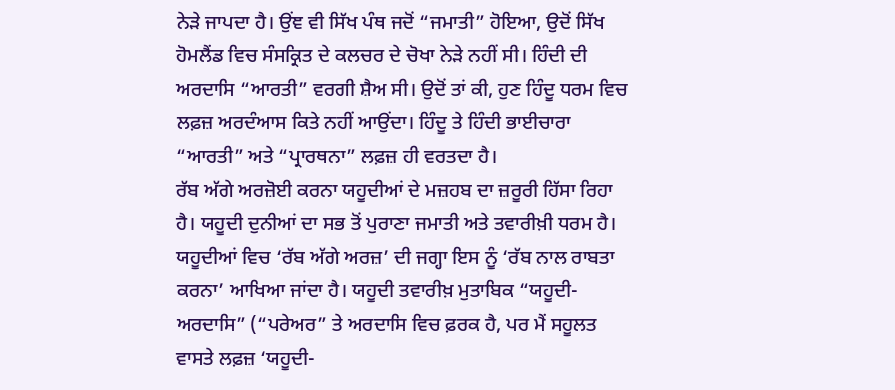ਨੇੜੇ ਜਾਪਦਾ ਹੈ। ਉਂਞ ਵੀ ਸਿੱਖ ਪੰਥ ਜਦੋਂ “ਜਮਾਤੀ” ਹੋਇਆ, ਉਦੋਂ ਸਿੱਖ ਹੋਮਲੈਂਡ ਵਿਚ ਸੰਸਕ੍ਰਿਤ ਦੇ ਕਲਚਰ ਦੇ ਚੋਖਾ ਨੇੜੇ ਨਹੀਂ ਸੀ। ਹਿੰਦੀ ਦੀ ਅਰਦਾਸਿ “ਆਰਤੀ” ਵਰਗੀ ਸ਼ੈਅ ਸੀ। ਉਦੋਂ ਤਾਂ ਕੀ, ਹੁਣ ਹਿੰਦੂ ਧਰਮ ਵਿਚ ਲਫ਼ਜ਼ ਅਰਦੰਆਸ ਕਿਤੇ ਨਹੀਂ ਆਉਂਦਾ। ਹਿੰਦੂ ਤੇ ਹਿੰਦੀ ਭਾਈਚਾਰਾ “ਆਰਤੀ” ਅਤੇ “ਪ੍ਰਾਰਥਨਾ” ਲਫ਼ਜ਼ ਹੀ ਵਰਤਦਾ ਹੈ।
ਰੱਬ ਅੱਗੇ ਅਰਜ਼ੋਈ ਕਰਨਾ ਯਹੂਦੀਆਂ ਦੇ ਮਜ਼ਹਬ ਦਾ ਜ਼ਰੂਰੀ ਹਿੱਸਾ ਰਿਹਾ ਹੈ। ਯਹੂਦੀ ਦੁਨੀਆਂ ਦਾ ਸਭ ਤੋਂ ਪੁਰਾਣਾ ਜਮਾਤੀ ਅਤੇ ਤਵਾਰੀਖ਼ੀ ਧਰਮ ਹੈ। ਯਹੂਦੀਆਂ ਵਿਚ ‘ਰੱਬ ਅੱਗੇ ਅਰਜ਼’ ਦੀ ਜਗ੍ਹਾ ਇਸ ਨੂੰ ‘ਰੱਬ ਨਾਲ ਰਾਬਤਾ ਕਰਨਾ’ ਆਖਿਆ ਜਾਂਦਾ ਹੈ। ਯਹੂਦੀ ਤਵਾਰੀਖ਼ ਮੁਤਾਬਿਕ “ਯਹੂਦੀ-ਅਰਦਾਸਿ” (“ਪਰੇਅਰ” ਤੇ ਅਰਦਾਸਿ ਵਿਚ ਫ਼ਰਕ ਹੈ, ਪਰ ਮੈਂ ਸਹੂਲਤ ਵਾਸਤੇ ਲਫ਼ਜ਼ ‘ਯਹੂਦੀ-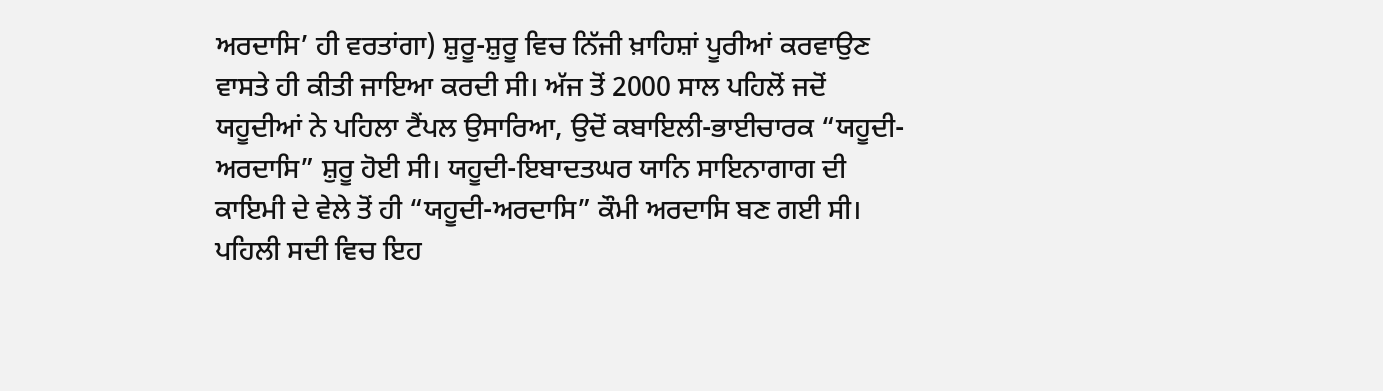ਅਰਦਾਸਿ’ ਹੀ ਵਰਤਾਂਗਾ) ਸ਼ੁਰੂ-ਸ਼ੁਰੂ ਵਿਚ ਨਿੱਜੀ ਖ਼ਾਹਿਸ਼ਾਂ ਪੂਰੀਆਂ ਕਰਵਾਉਣ ਵਾਸਤੇ ਹੀ ਕੀਤੀ ਜਾਇਆ ਕਰਦੀ ਸੀ। ਅੱਜ ਤੋਂ 2000 ਸਾਲ ਪਹਿਲੋਂ ਜਦੋਂ ਯਹੂਦੀਆਂ ਨੇ ਪਹਿਲਾ ਟੈਂਪਲ ਉਸਾਰਿਆ, ਉਦੋਂ ਕਬਾਇਲੀ-ਭਾਈਚਾਰਕ “ਯਹੂਦੀ-ਅਰਦਾਸਿ” ਸ਼ੁਰੂ ਹੋਈ ਸੀ। ਯਹੂਦੀ-ਇਬਾਦਤਘਰ ਯਾਨਿ ਸਾਇਨਾਗਾਗ ਦੀ ਕਾਇਮੀ ਦੇ ਵੇਲੇ ਤੋਂ ਹੀ “ਯਹੂਦੀ-ਅਰਦਾਸਿ” ਕੌਮੀ ਅਰਦਾਸਿ ਬਣ ਗਈ ਸੀ। ਪਹਿਲੀ ਸਦੀ ਵਿਚ ਇਹ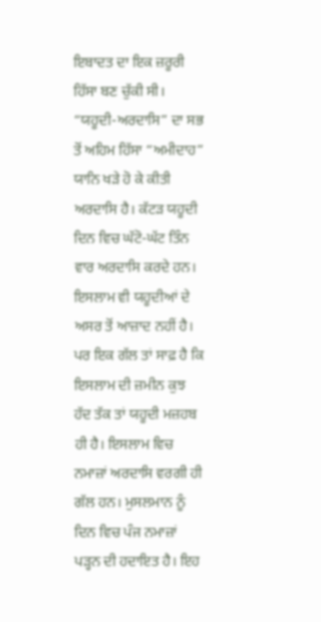ਇਬਾਦਤ ਦਾ ਇਕ ਜ਼ਰੂਰੀ ਹਿੱਸਾ ਬਣ ਚੁੱਕੀ ਸੀ। “ਯਹੂਦੀ-ਅਰਦਾਸਿ” ਦਾ ਸਭ ਤੋਂ ਅਹਿਮ ਹਿੱਸਾ “ਅਮੀਦਾਹ” ਯਾਨਿ ਖੜੇ ਹੋ ਕੇ ਕੀਤੀ ਅਰਦਾਸਿ ਹੈ। ਕੱਟੜ ਯਹੂਦੀ ਦਿਨ ਵਿਚ ਘੱਟੋ-ਘੱਟ ਤਿੰਨ ਵਾਰ ਅਰਦਾਸਿ ਕਰਦੇ ਹਨ।
ਇਸਲਾਮ ਵੀ ਯਹੂਦੀਆਂ ਦੇ ਅਸਰ ਤੋਂ ਆਜ਼ਾਦ ਨਹੀਂ ਹੈ। ਪਰ ਇਕ ਗੱਲ ਤਾਂ ਸਾਫ਼ ਹੈ ਕਿ ਇਸਲਾਮ ਦੀ ਜ਼ਮੀਨ ਕੁਝ ਹੱਦ ਤੱਕ ਤਾਂ ਯਹੂਦੀ ਮਜ਼ਹਬ ਹੀ ਹੈ। ਇਸਲਾਮ ਵਿਚ ਨਮਾਜ਼ਾਂ ਅਰਦਾਸਿ ਵਰਗੀ ਹੀ ਗੱਲ ਹਨ। ਮੁਸਲਮਾਨ ਨੂੰ ਦਿਨ ਵਿਚ ਪੰਜ ਨਮਾਜ਼ਾਂ ਪੜ੍ਹਨ ਦੀ ਹਦਾਇਤ ਹੈ। ਇਹ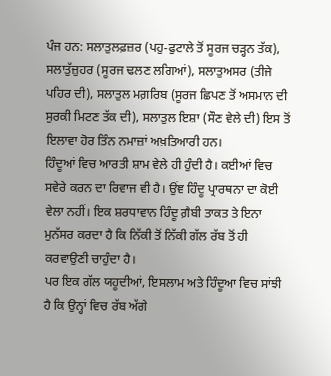ਪੰਜ ਹਨ: ਸਲਾਤੁਲਫ਼ਜ਼ਰ (ਪਹੁ-ਫੁਟਾਲੇ ਤੋਂ ਸੂਰਜ ਚੜ੍ਹਨ ਤੱਕ), ਸਲਾਤੁੱਜ਼ੁਹਰ (ਸੂਰਜ ਢਲਣ ਲਗਿਆਂ), ਸਲਾਤੁਅਸਰ (ਤੀਜੇ ਪਹਿਰ ਦੀ), ਸਲਾਤੁਲ ਮਗ਼ਰਿਬ (ਸੂਰਜ ਛਿਪਣ ਤੋਂ ਅਸਮਾਨ ਦੀ ਸੁਰਕੀ ਮਿਟਣ ਤੱਕ ਦੀ), ਸਲਾਤੁਲ ਇਸ਼ਾ (ਸੌਣ ਵੇਲੇ ਦੀ) ਇਸ ਤੋਂ ਇਲਾਵਾ ਹੋਰ ਤਿੰਨ ਨਮਾਜ਼ਾਂ ਅਖ਼ਤਿਆਰੀ ਹਨ।
ਹਿੰਦੂਆਂ ਵਿਚ ਆਰਤੀ ਸ਼ਾਮ ਵੇਲੇ ਹੀ ਹੁੰਦੀ ਹੈ। ਕਈਆਂ ਵਿਚ ਸਵੇਰੇ ਕਰਨ ਦਾ ਰਿਵਾਜ ਵੀ ਹੈ। ਉਂਞ ਹਿੰਦੂ ਪ੍ਰਾਰਥਨਾ ਦਾ ਕੋਈ ਵੇਲਾ ਨਹੀਂ। ਇਕ ਸ਼ਰਧਾਵਾਨ ਹਿੰਦੂ ਗ਼ੈਬੀ ਤਾਕਤ ਤੇ ਇਨਾ ਮੁਨੱਸਰ ਕਰਦਾ ਹੈ ਕਿ ਨਿੱਕੀ ਤੋਂ ਨਿੱਕੀ ਗੱਲ ਰੱਬ ਤੋਂ ਹੀ ਕਰਵਾਉਣੀ ਚਾਹੁੰਦਾ ਹੈ।
ਪਰ ਇਕ ਗੱਲ ਯਹੂਦੀਆਂ, ਇਸਲਾਮ ਅਤੇ ਹਿੰਦੂਆ ਵਿਚ ਸਾਂਝੀ ਹੈ ਕਿ ਉਨ੍ਹਾਂ ਵਿਚ ਰੱਬ ਅੱਗੇ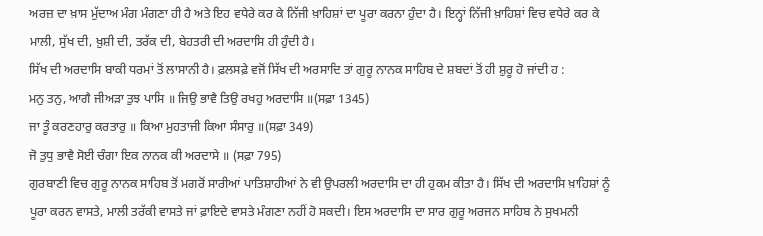ਅਰਜ਼ ਦਾ ਖ਼ਾਸ ਮੁੱਦਾਅ ਮੰਗ ਮੰਗਣਾ ਹੀ ਹੈ ਅਤੇ ਇਹ ਵਧੇਰੇ ਕਰ ਕੇ ਨਿੱਜੀ ਖ਼ਾਹਿਸ਼ਾਂ ਦਾ ਪੂਰਾ ਕਰਨਾ ਹੁੰਦਾ ਹੈ। ਇਨ੍ਹਾਂ ਨਿੱਜੀ ਖ਼ਾਹਿਸ਼ਾਂ ਵਿਚ ਵਧੇਰੇ ਕਰ ਕੇ ਮਾਲੀ, ਸੁੱਖ ਦੀ, ਖ਼ੁਸ਼ੀ ਦੀ, ਤਰੱਕ ਦੀ, ਬੇਹਤਰੀ ਦੀ ਅਰਦਾਸਿ ਹੀ ਹੁੰਦੀ ਹੈ।
ਸਿੱਖ ਦੀ ਅਰਦਾਸਿ ਬਾਕੀ ਧਰਮਾਂ ਤੋਂ ਲਾਸਾਨੀ ਹੈ। ਫ਼ਲਸਫ਼ੇ ਵਜੋਂ ਸਿੱਖ ਦੀ ਅਰਸਾਦਿ ਤਾਂ ਗੁਰੂ ਨਾਨਕ ਸਾਹਿਬ ਦੇ ਸ਼ਬਦਾਂ ਤੋਂ ਹੀ ਸ਼ੁਰੂ ਹੋ ਜਾਂਦੀ ਹ :
ਮਨੁ ਤਨੁ, ਆਗੈ ਜੀਅੜਾ ਤੁਝ ਪਾਸਿ ॥ ਜਿਉ ਭਾਵੈ ਤਿਉ ਰਖਹੁ ਅਰਦਾਸਿ ॥(ਸਫ਼ਾ 1345)
ਜਾ ਤੂੰ ਕਰਣਹਾਰੁ ਕਰਤਾਰੁ ॥ ਕਿਆ ਮੁਹਤਾਜੀ ਕਿਆ ਸੰਸਾਰੁ ॥(ਸਫ਼ਾ 349)
ਜੋ ਤੁਧੁ ਭਾਵੈ ਸੋਈ ਚੰਗਾ ਇਕ ਨਾਨਕ ਕੀ ਅਰਦਾਸੇ ॥ (ਸਫ਼ਾ 795)
ਗੁਰਬਾਣੀ ਵਿਚ ਗੁਰੂ ਨਾਨਕ ਸਾਹਿਬ ਤੋਂ ਮਗਰੋਂ ਸਾਰੀਆਂ ਪਾਤਿਸ਼ਾਹੀਆਂ ਨੇ ਵੀ ਉਪਰਲੀ ਅਰਦਾਸਿ ਦਾ ਹੀ ਹੁਕਮ ਕੀਤਾ ਹੈ। ਸਿੱਖ ਦੀ ਅਰਦਾਸਿ ਖ਼ਾਹਿਸ਼ਾਂ ਨੂੰ ਪੂਰਾ ਕਰਨ ਵਾਸਤੇ, ਮਾਲੀ ਤਰੱਕੀ ਵਾਸਤੇ ਜਾਂ ਫ਼ਾਇਦੇ ਵਾਸਤੇ ਮੰਗਣਾ ਨਹੀਂ ਹੋ ਸਕਦੀ। ਇਸ ਅਰਦਾਸਿ ਦਾ ਸਾਰ ਗੁਰੂ ਅਰਜਨ ਸਾਹਿਬ ਨੇ ਸੁਖਮਨੀ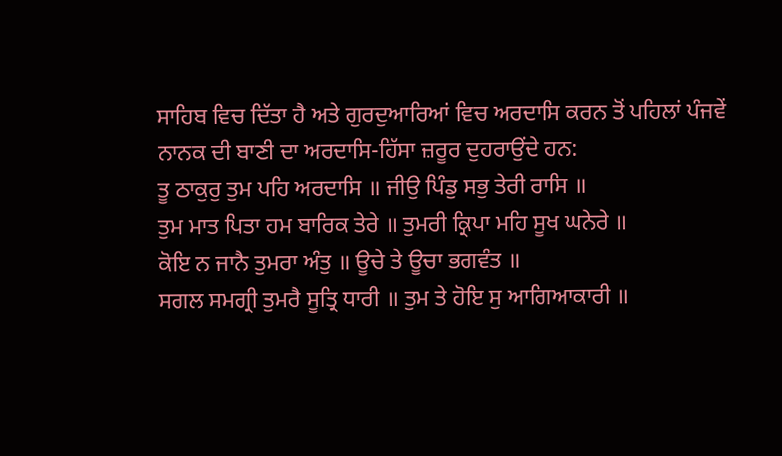ਸਾਹਿਬ ਵਿਚ ਦਿੱਤਾ ਹੈ ਅਤੇ ਗੁਰਦੁਆਰਿਆਂ ਵਿਚ ਅਰਦਾਸਿ ਕਰਨ ਤੋਂ ਪਹਿਲਾਂ ਪੰਜਵੇਂ ਨਾਨਕ ਦੀ ਬਾਣੀ ਦਾ ਅਰਦਾਸਿ-ਹਿੱਸਾ ਜ਼ਰੂਰ ਦੁਹਰਾਉਂਦੇ ਹਨ:
ਤੂ ਠਾਕੁਰੁ ਤੁਮ ਪਹਿ ਅਰਦਾਸਿ ॥ ਜੀਉ ਪਿੰਡੁ ਸਭੁ ਤੇਰੀ ਰਾਸਿ ॥
ਤੁਮ ਮਾਤ ਪਿਤਾ ਹਮ ਬਾਰਿਕ ਤੇਰੇ ॥ ਤੁਮਰੀ ਕ੍ਰਿਪਾ ਮਹਿ ਸੂਖ ਘਨੇਰੇ ॥
ਕੋਇ ਨ ਜਾਨੈ ਤੁਮਰਾ ਅੰਤੁ ॥ ਊਚੇ ਤੇ ਊਚਾ ਭਗਵੰਤ ॥
ਸਗਲ ਸਮਗ੍ਰੀ ਤੁਮਰੈ ਸੂਤ੍ਰਿ ਧਾਰੀ ॥ ਤੁਮ ਤੇ ਹੋਇ ਸੁ ਆਗਿਆਕਾਰੀ ॥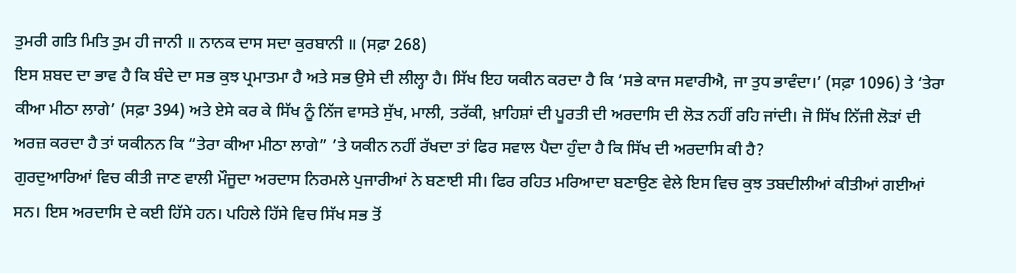ਤੁਮਰੀ ਗਤਿ ਮਿਤਿ ਤੁਮ ਹੀ ਜਾਨੀ ॥ ਨਾਨਕ ਦਾਸ ਸਦਾ ਕੁਰਬਾਨੀ ॥ (ਸਫ਼ਾ 268)
ਇਸ ਸ਼ਬਦ ਦਾ ਭਾਵ ਹੈ ਕਿ ਬੰਦੇ ਦਾ ਸਭ ਕੁਝ ਪ੍ਰਮਾਤਮਾ ਹੈ ਅਤੇ ਸਭ ਉਸੇ ਦੀ ਲੀਲ੍ਹਾ ਹੈ। ਸਿੱਖ ਇਹ ਯਕੀਨ ਕਰਦਾ ਹੈ ਕਿ ‘ਸਭੇ ਕਾਜ ਸਵਾਰੀਐ, ਜਾ ਤੁਧ ਭਾਵੰਦਾ।’ (ਸਫ਼ਾ 1096) ਤੇ ‘ਤੇਰਾ ਕੀਆ ਮੀਠਾ ਲਾਗੇ’ (ਸਫ਼ਾ 394) ਅਤੇ ਏਸੇ ਕਰ ਕੇ ਸਿੱਖ ਨੂੰ ਨਿੱਜ ਵਾਸਤੇ ਸੁੱਖ, ਮਾਲੀ, ਤਰੱਕੀ, ਖ਼ਾਹਿਸ਼ਾਂ ਦੀ ਪੂਰਤੀ ਦੀ ਅਰਦਾਸਿ ਦੀ ਲੋੜ ਨਹੀਂ ਰਹਿ ਜਾਂਦੀ। ਜੋ ਸਿੱਖ ਨਿੱਜੀ ਲੋੜਾਂ ਦੀ ਅਰਜ਼ ਕਰਦਾ ਹੈ ਤਾਂ ਯਕੀਨਨ ਕਿ “ਤੇਰਾ ਕੀਆ ਮੀਠਾ ਲਾਗੇ” ’ਤੇ ਯਕੀਨ ਨਹੀਂ ਰੱਖਦਾ ਤਾਂ ਫਿਰ ਸਵਾਲ ਪੈਦਾ ਹੁੰਦਾ ਹੈ ਕਿ ਸਿੱਖ ਦੀ ਅਰਦਾਸਿ ਕੀ ਹੈ?
ਗੁਰਦੁਆਰਿਆਂ ਵਿਚ ਕੀਤੀ ਜਾਣ ਵਾਲੀ ਮੌਜੂਦਾ ਅਰਦਾਸ ਨਿਰਮਲੇ ਪੁਜਾਰੀਆਂ ਨੇ ਬਣਾਈ ਸੀ। ਫਿਰ ਰਹਿਤ ਮਰਿਆਦਾ ਬਣਾਉਣ ਵੇਲੇ ਇਸ ਵਿਚ ਕੁਝ ਤਬਦੀਲੀਆਂ ਕੀਤੀਆਂ ਗਈਆਂ ਸਨ। ਇਸ ਅਰਦਾਸਿ ਦੇ ਕਈ ਹਿੱਸੇ ਹਨ। ਪਹਿਲੇ ਹਿੱਸੇ ਵਿਚ ਸਿੱਖ ਸਭ ਤੋਂ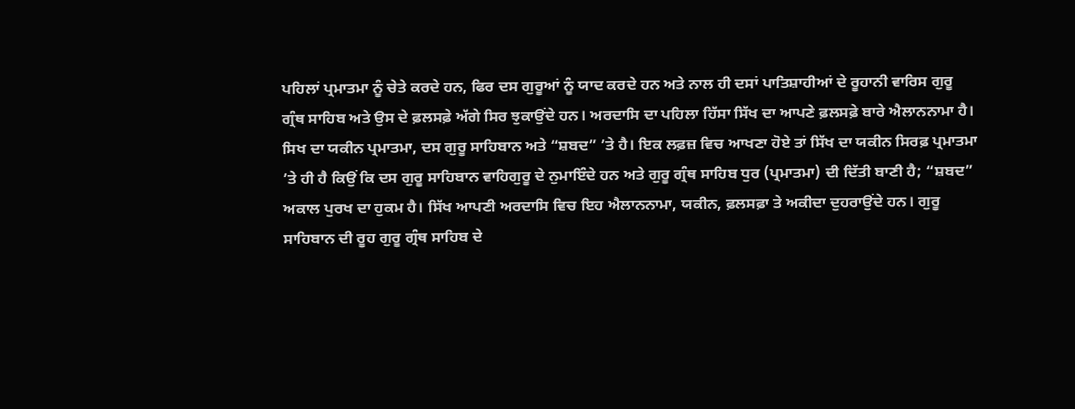ਪਹਿਲਾਂ ਪ੍ਰਮਾਤਮਾ ਨੂੰ ਚੇਤੇ ਕਰਦੇ ਹਨ, ਫਿਰ ਦਸ ਗੁਰੂਆਂ ਨੂੰ ਯਾਦ ਕਰਦੇ ਹਨ ਅਤੇ ਨਾਲ ਹੀ ਦਸਾਂ ਪਾਤਿਸ਼ਾਹੀਆਂ ਦੇ ਰੂਹਾਨੀ ਵਾਰਿਸ ਗੁਰੂ ਗ੍ਰੰਥ ਸਾਹਿਬ ਅਤੇ ਉਸ ਦੇ ਫ਼ਲਸਫ਼ੇ ਅੱਗੇ ਸਿਰ ਝੁਕਾਉਂਦੇ ਹਨ। ਅਰਦਾਸਿ ਦਾ ਪਹਿਲਾ ਹਿੱਸਾ ਸਿੱਖ ਦਾ ਆਪਣੇ ਫ਼ਲਸਫ਼ੇ ਬਾਰੇ ਐਲਾਨਨਾਮਾ ਹੈ। ਸਿਖ ਦਾ ਯਕੀਨ ਪ੍ਰਮਾਤਮਾ, ਦਸ ਗੁਰੂ ਸਾਹਿਬਾਨ ਅਤੇ “ਸ਼ਬਦ” ’ਤੇ ਹੈ। ਇਕ ਲਫ਼ਜ਼ ਵਿਚ ਆਖਣਾ ਹੋਏ ਤਾਂ ਸਿੱਖ ਦਾ ਯਕੀਨ ਸਿਰਫ਼ ਪ੍ਰਮਾਤਮਾ ’ਤੇ ਹੀ ਹੈ ਕਿਉਂ ਕਿ ਦਸ ਗੁਰੂ ਸਾਹਿਬਾਨ ਵਾਹਿਗੁਰੂ ਦੇ ਨੁਮਾਇੰਦੇ ਹਨ ਅਤੇ ਗੁਰੂ ਗ੍ਰੰਥ ਸਾਹਿਬ ਧੁਰ (ਪ੍ਰਮਾਤਮਾ) ਦੀ ਦਿੱਤੀ ਬਾਣੀ ਹੈ; “ਸ਼ਬਦ” ਅਕਾਲ ਪੁਰਖ ਦਾ ਹੁਕਮ ਹੈ। ਸਿੱਖ ਆਪਣੀ ਅਰਦਾਸਿ ਵਿਚ ਇਹ ਐਲਾਨਨਾਮਾ, ਯਕੀਨ, ਫ਼ਲਸਫ਼ਾ ਤੇ ਅਕੀਦਾ ਦੁਹਰਾਉਂਦੇ ਹਨ। ਗੁਰੂ ਸਾਹਿਬਾਨ ਦੀ ਰੂਹ ਗੁਰੂ ਗ੍ਰੰਥ ਸਾਹਿਬ ਦੇ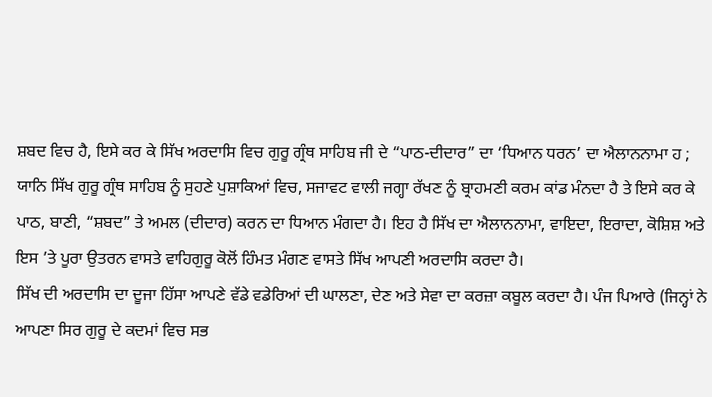ਸ਼ਬਦ ਵਿਚ ਹੈ, ਇਸੇ ਕਰ ਕੇ ਸਿੱਖ ਅਰਦਾਸਿ ਵਿਚ ਗੁਰੂ ਗ੍ਰੰਥ ਸਾਹਿਬ ਜੀ ਦੇ “ਪਾਠ-ਦੀਦਾਰ” ਦਾ ‘ਧਿਆਨ ਧਰਨ’ ਦਾ ਐਲਾਨਨਾਮਾ ਹ ; ਯਾਨਿ ਸਿੱਖ ਗੁਰੂ ਗ੍ਰੰਥ ਸਾਹਿਬ ਨੂੰ ਸੁਹਣੇ ਪੁਸ਼ਾਕਿਆਂ ਵਿਚ, ਸਜਾਵਟ ਵਾਲੀ ਜਗ੍ਹਾ ਰੱਖਣ ਨੂੰ ਬ੍ਰਾਹਮਣੀ ਕਰਮ ਕਾਂਡ ਮੰਨਦਾ ਹੈ ਤੇ ਇਸੇ ਕਰ ਕੇ ਪਾਠ, ਬਾਣੀ, “ਸ਼ਬਦ” ਤੇ ਅਮਲ (ਦੀਦਾਰ) ਕਰਨ ਦਾ ਧਿਆਨ ਮੰਗਦਾ ਹੈ। ਇਹ ਹੈ ਸਿੱਖ ਦਾ ਐਲਾਨਨਾਮਾ, ਵਾਇਦਾ, ਇਰਾਦਾ, ਕੋਸ਼ਿਸ਼ ਅਤੇ ਇਸ ’ਤੇ ਪੂਰਾ ਉਤਰਨ ਵਾਸਤੇ ਵਾਹਿਗੁਰੂ ਕੋਲੋਂ ਹਿੰਮਤ ਮੰਗਣ ਵਾਸਤੇ ਸਿੱਖ ਆਪਣੀ ਅਰਦਾਸਿ ਕਰਦਾ ਹੈ।
ਸਿੱਖ ਦੀ ਅਰਦਾਸਿ ਦਾ ਦੂਜਾ ਹਿੱਸਾ ਆਪਣੇ ਵੱਡੇ ਵਡੇਰਿਆਂ ਦੀ ਘਾਲਣਾ, ਦੇਣ ਅਤੇ ਸੇਵਾ ਦਾ ਕਰਜ਼ਾ ਕਬੂਲ ਕਰਦਾ ਹੈ। ਪੰਜ ਪਿਆਰੇ (ਜਿਨ੍ਹਾਂ ਨੇ ਆਪਣਾ ਸਿਰ ਗੁਰੂ ਦੇ ਕਦਮਾਂ ਵਿਚ ਸਭ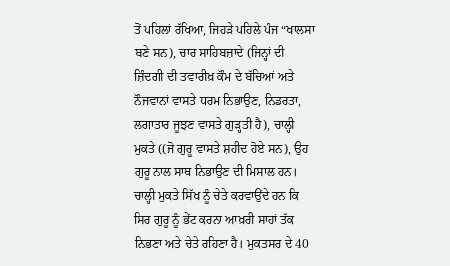ਤੋਂ ਪਹਿਲਾਂ ਰੱਖਿਆ, ਜਿਹੜੇ ਪਹਿਲੇ ਪੰਜ “ਖਾਲਸਾ ਬਣੇ ਸਨ), ਚਾਰ ਸਾਹਿਬਜ਼ਾਦੇ (ਜਿਨ੍ਹਾਂ ਦੀ ਜ਼ਿੰਦਗੀ ਦੀ ਤਵਾਰੀਖ਼ ਕੌਮ ਦੇ ਬੱਚਿਆਂ ਅਤੇ ਨੌਜਵਾਨਾਂ ਵਾਸਤੇ ਧਰਮ ਨਿਭਾਉਣ, ਨਿਡਰਤਾ, ਲਗਾਤਾਰ ਜੂਝਣ ਵਾਸਤੇ ਗੁੜ੍ਹਤੀ ਹੈ), ਚਾਲ੍ਹੀ ਮੁਕਤੇ ((ਜੋ ਗੁਰੂ ਵਾਸਤੇ ਸ਼ਹੀਦ ਹੋਏ ਸਨ), ਉਹ ਗੁਰੂ ਨਾਲ ਸਾਥ ਨਿਭਾਉਣ ਦੀ ਮਿਸਾਲ ਹਨ। ਚਾਲ੍ਹੀ ਮੁਕਤੇ ਸਿੱਖ ਨੂੰ ਚੇਤੇ ਕਰਵਾਉਂਦੇ ਹਨ ਕਿ ਸਿਰ ਗੁਰੂ ਨੂੰ ਭੇਂਟ ਕਰਨਾ ਆਖ਼ਰੀ ਸਾਹਾਂ ਤੱਕ ਨਿਭਣਾ ਅਤੇ ਚੇਤੇ ਰਹਿਣਾ ਹੈ। ਮੁਕਤਸਰ ਦੇ 40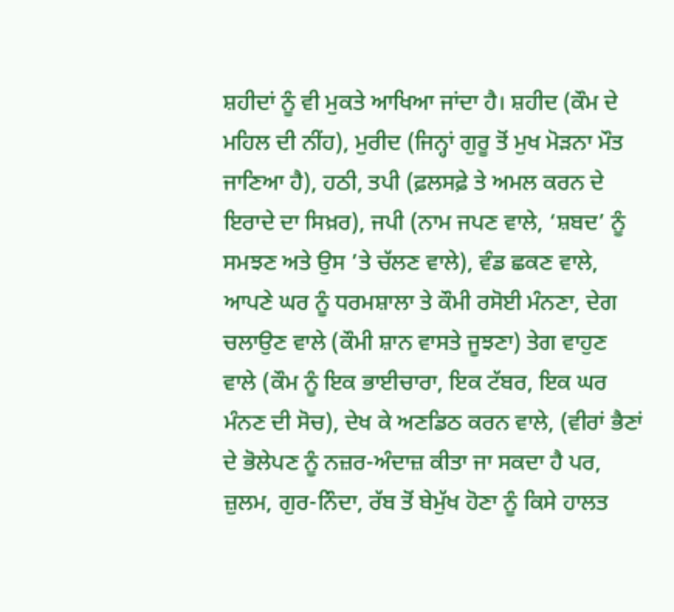ਸ਼ਹੀਦਾਂ ਨੂੰ ਵੀ ਮੁਕਤੇ ਆਖਿਆ ਜਾਂਦਾ ਹੈ। ਸ਼ਹੀਦ (ਕੌਮ ਦੇ ਮਹਿਲ ਦੀ ਨੀਂਹ), ਮੁਰੀਦ (ਜਿਨ੍ਹਾਂ ਗੁਰੂ ਤੋਂ ਮੁਖ ਮੋੜਨਾ ਮੌਤ ਜਾਣਿਆ ਹੈ), ਹਠੀ, ਤਪੀ (ਫ਼ਲਸਫ਼ੇ ਤੇ ਅਮਲ ਕਰਨ ਦੇ ਇਰਾਦੇ ਦਾ ਸਿਖ਼ਰ), ਜਪੀ (ਨਾਮ ਜਪਣ ਵਾਲੇ, ‘ਸ਼ਬਦ’ ਨੂੰ ਸਮਝਣ ਅਤੇ ਉਸ ’ਤੇ ਚੱਲਣ ਵਾਲੇ), ਵੰਡ ਛਕਣ ਵਾਲੇ, ਆਪਣੇ ਘਰ ਨੂੰ ਧਰਮਸ਼ਾਲਾ ਤੇ ਕੌਮੀ ਰਸੋਈ ਮੰਨਣਾ, ਦੇਗ ਚਲਾਉਣ ਵਾਲੇ (ਕੌਮੀ ਸ਼ਾਨ ਵਾਸਤੇ ਜੂਝਣਾ) ਤੇਗ ਵਾਹੁਣ ਵਾਲੇ (ਕੌਮ ਨੂੰ ਇਕ ਭਾਈਚਾਰਾ, ਇਕ ਟੱਬਰ, ਇਕ ਘਰ ਮੰਨਣ ਦੀ ਸੋਚ), ਦੇਖ ਕੇ ਅਣਡਿਠ ਕਰਨ ਵਾਲੇ, (ਵੀਰਾਂ ਭੈਣਾਂ ਦੇ ਭੋਲੇਪਣ ਨੂੰ ਨਜ਼ਰ-ਅੰਦਾਜ਼ ਕੀਤਾ ਜਾ ਸਕਦਾ ਹੈ ਪਰ, ਜ਼ੁਲਮ, ਗੁਰ-ਨਿੰਦਾ, ਰੱਬ ਤੋਂ ਬੇਮੁੱਖ ਹੋਣਾ ਨੂੰ ਕਿਸੇ ਹਾਲਤ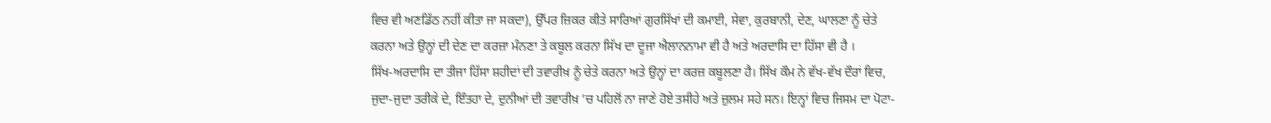ਵਿਚ ਵੀ ਅਣਡਿੱਠ ਨਹੀਂ ਕੀਤਾ ਜਾ ਸਕਦਾ), ਉੱਪਰ ਜ਼ਿਕਰ ਕੀਤੇ ਸਾਰਿਆਂ ਗੁਰਸਿੱਖਾਂ ਦੀ ਕਮਾਈ, ਸੇਵਾ, ਕੁਰਬਾਨੀ, ਦੇਣ, ਘਾਲਣਾ ਨੂੰ ਚੇਤੇ ਕਰਨਾ ਅਤੇ ਉਨ੍ਹਾਂ ਦੀ ਦੇਣ ਦਾ ਕਰਜ਼ਾ ਮੰਨਣਾ ਤੇ ਕਬੂਲ ਕਰਨਾ ਸਿੱਖ ਦਾ ਦੂਜਾ ਐਲਾਨਨਾਮਾ ਵੀ ਹੈ ਅਤੇ ਅਰਦਾਸਿ ਦਾ ਹਿੱਸਾ ਵੀ ਹੈ ।
ਸਿੱਖ-ਅਰਦਾਸਿ ਦਾ ਤੀਜਾ ਹਿੱਸਾ ਸ਼ਹੀਦਾਂ ਦੀ ਤਵਾਰੀਖ਼ ਨੂੰ ਚੇਤੇ ਕਰਨਾ ਅਤੇ ਉਨ੍ਹਾਂ ਦਾ ਕਰਜ਼ ਕਬੂਲਣਾ ਹੈ। ਸਿੱਖ ਕੌਮ ਨੇ ਵੱਖ-ਵੱਖ ਦੌਰਾਂ ਵਿਚ, ਜੁਦਾ-ਜੁਦਾ ਤਰੀਕੇ ਦੇ, ਇੰਤਹਾ ਦੇ, ਦੁਨੀਆਂ ਦੀ ਤਵਾਰੀਖ਼ ’ਚ ਪਹਿਲੋਂ ਨਾ ਜਾਣੇ ਹੋਏ ਤਸੀਹੇ ਅਤੇ ਜ਼ੁਲਮ ਸਹੇ ਸਨ। ਇਨ੍ਹਾਂ ਵਿਚ ਜਿਸਮ ਦਾ ਪੋਟਾ-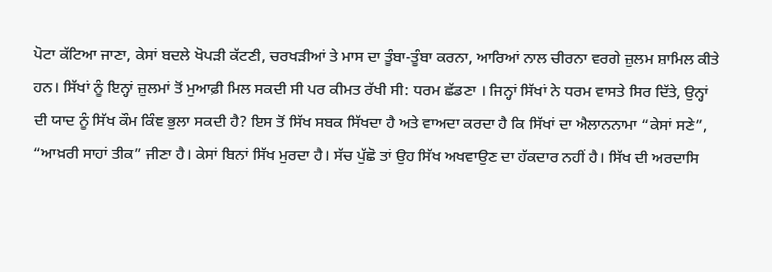ਪੋਟਾ ਕੱਟਿਆ ਜਾਣਾ, ਕੇਸਾਂ ਬਦਲੇ ਖੋਪੜੀ ਕੱਟਣੀ, ਚਰਖੜੀਆਂ ਤੇ ਮਾਸ ਦਾ ਤੂੰਬਾ-ਤੂੰਬਾ ਕਰਨਾ, ਆਰਿਆਂ ਨਾਲ ਚੀਰਨਾ ਵਰਗੇ ਜ਼ੁਲਮ ਸ਼ਾਮਿਲ ਕੀਤੇ ਹਨ। ਸਿੱਖਾਂ ਨੂੰ ਇਨ੍ਹਾਂ ਜ਼ੁਲਮਾਂ ਤੋਂ ਮੁਆਫ਼ੀ ਮਿਲ ਸਕਦੀ ਸੀ ਪਰ ਕੀਮਤ ਰੱਖੀ ਸੀ: ਧਰਮ ਛੱਡਣਾ । ਜਿਨ੍ਹਾਂ ਸਿੱਖਾਂ ਨੇ ਧਰਮ ਵਾਸਤੇ ਸਿਰ ਦਿੱਤੇ, ਉਨ੍ਹਾਂ ਦੀ ਯਾਦ ਨੂੰ ਸਿੱਖ ਕੌਮ ਕਿੰਞ ਭੁਲਾ ਸਕਦੀ ਹੈ? ਇਸ ਤੋਂ ਸਿੱਖ ਸਬਕ ਸਿੱਖਦਾ ਹੈ ਅਤੇ ਵਾਅਦਾ ਕਰਦਾ ਹੈ ਕਿ ਸਿੱਖਾਂ ਦਾ ਐਲਾਨਨਾਮਾ “ਕੇਸਾਂ ਸਣੇ”, “ਆਖ਼ਰੀ ਸਾਹਾਂ ਤੀਕ” ਜੀਣਾ ਹੈ। ਕੇਸਾਂ ਬਿਨਾਂ ਸਿੱਖ ਮੁਰਦਾ ਹੈ। ਸੱਚ ਪੁੱਛੋ ਤਾਂ ਉਹ ਸਿੱਖ ਅਖਵਾਉਣ ਦਾ ਹੱਕਦਾਰ ਨਹੀਂ ਹੈ। ਸਿੱਖ ਦੀ ਅਰਦਾਸਿ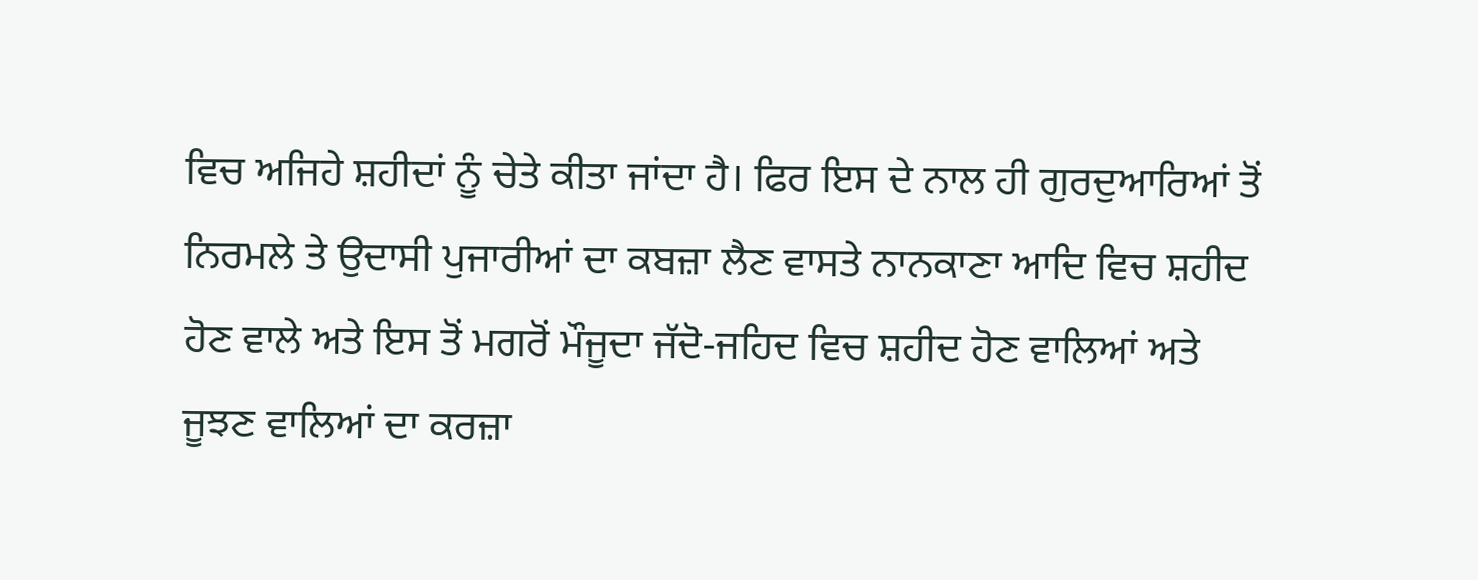ਵਿਚ ਅਜਿਹੇ ਸ਼ਹੀਦਾਂ ਨੂੰ ਚੇਤੇ ਕੀਤਾ ਜਾਂਦਾ ਹੈ। ਫਿਰ ਇਸ ਦੇ ਨਾਲ ਹੀ ਗੁਰਦੁਆਰਿਆਂ ਤੋਂ ਨਿਰਮਲੇ ਤੇ ਉਦਾਸੀ ਪੁਜਾਰੀਆਂ ਦਾ ਕਬਜ਼ਾ ਲੈਣ ਵਾਸਤੇ ਨਾਨਕਾਣਾ ਆਦਿ ਵਿਚ ਸ਼ਹੀਦ ਹੋਣ ਵਾਲੇ ਅਤੇ ਇਸ ਤੋਂ ਮਗਰੋਂ ਮੌਜੂਦਾ ਜੱਦੋ-ਜਹਿਦ ਵਿਚ ਸ਼ਹੀਦ ਹੋਣ ਵਾਲਿਆਂ ਅਤੇ ਜੂਝਣ ਵਾਲਿਆਂ ਦਾ ਕਰਜ਼ਾ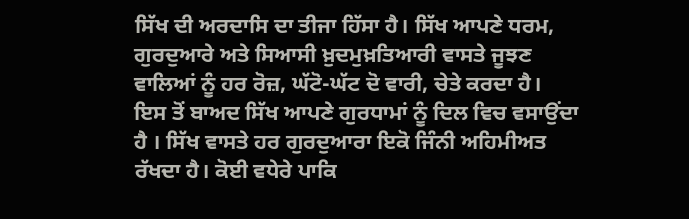ਸਿੱਖ ਦੀ ਅਰਦਾਸਿ ਦਾ ਤੀਜਾ ਹਿੱਸਾ ਹੈ। ਸਿੱਖ ਆਪਣੇ ਧਰਮ, ਗੁਰਦੁਆਰੇ ਅਤੇ ਸਿਆਸੀ ਖ਼ੁਦਮੁਖ਼ਤਿਆਰੀ ਵਾਸਤੇ ਜੂਝਣ ਵਾਲਿਆਂ ਨੂੰ ਹਰ ਰੋਜ਼, ਘੱਟੋ-ਘੱਟ ਦੋ ਵਾਰੀ, ਚੇਤੇ ਕਰਦਾ ਹੈ।
ਇਸ ਤੋਂ ਬਾਅਦ ਸਿੱਖ ਆਪਣੇ ਗੁਰਧਾਮਾਂ ਨੂੰ ਦਿਲ ਵਿਚ ਵਸਾਉਂਦਾ ਹੈ । ਸਿੱਖ ਵਾਸਤੇ ਹਰ ਗੁਰਦੁਆਰਾ ਇਕੋ ਜਿੰਨੀ ਅਹਿਮੀਅਤ ਰੱਖਦਾ ਹੈ। ਕੋਈ ਵਧੇਰੇ ਪਾਕਿ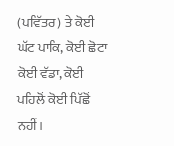(ਪਵਿੱਤਰ) ਤੇ ਕੋਈ ਘੱਟ ਪਾਕਿ, ਕੋਈ ਛੋਟਾ ਕੋਈ ਵੱਡਾ, ਕੋਈ ਪਹਿਲੋਂ ਕੋਈ ਪਿੱਛੋਂ ਨਹੀਂ।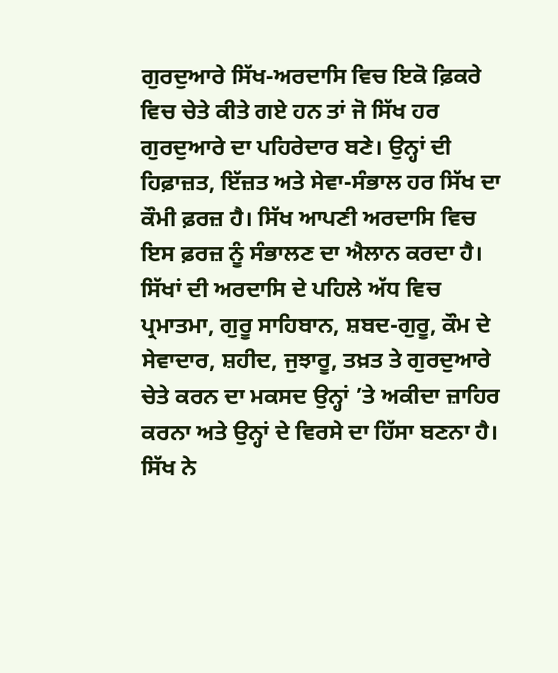ਗੁਰਦੁਆਰੇ ਸਿੱਖ-ਅਰਦਾਸਿ ਵਿਚ ਇਕੋ ਫ਼ਿਕਰੇ ਵਿਚ ਚੇਤੇ ਕੀਤੇ ਗਏ ਹਨ ਤਾਂ ਜੋ ਸਿੱਖ ਹਰ ਗੁਰਦੁਆਰੇ ਦਾ ਪਹਿਰੇਦਾਰ ਬਣੇ। ਉਨ੍ਹਾਂ ਦੀ ਹਿਫ਼ਾਜ਼ਤ, ਇੱਜ਼ਤ ਅਤੇ ਸੇਵਾ-ਸੰਭਾਲ ਹਰ ਸਿੱਖ ਦਾ ਕੌਮੀ ਫ਼ਰਜ਼ ਹੈ। ਸਿੱਖ ਆਪਣੀ ਅਰਦਾਸਿ ਵਿਚ ਇਸ ਫ਼ਰਜ਼ ਨੂੰ ਸੰਭਾਲਣ ਦਾ ਐਲਾਨ ਕਰਦਾ ਹੈ।
ਸਿੱਖਾਂ ਦੀ ਅਰਦਾਸਿ ਦੇ ਪਹਿਲੇ ਅੱਧ ਵਿਚ ਪ੍ਰਮਾਤਮਾ, ਗੁਰੂ ਸਾਹਿਬਾਨ, ਸ਼ਬਦ-ਗੁਰੂ, ਕੌਮ ਦੇ ਸੇਵਾਦਾਰ, ਸ਼ਹੀਦ, ਜੁਝਾਰੂ, ਤਖ਼ਤ ਤੇ ਗੁਰਦੁਆਰੇ ਚੇਤੇ ਕਰਨ ਦਾ ਮਕਸਦ ਉਨ੍ਹਾਂ ’ਤੇ ਅਕੀਦਾ ਜ਼ਾਹਿਰ ਕਰਨਾ ਅਤੇ ਉਨ੍ਹਾਂ ਦੇ ਵਿਰਸੇ ਦਾ ਹਿੱਸਾ ਬਣਨਾ ਹੈ। ਸਿੱਖ ਨੇ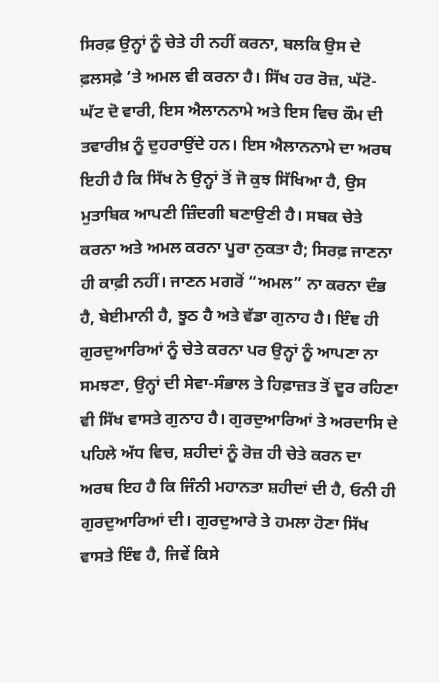ਸਿਰਫ਼ ਉਨ੍ਹਾਂ ਨੂੰ ਚੇਤੇ ਹੀ ਨਹੀਂ ਕਰਨਾ, ਬਲਕਿ ਉਸ ਦੇ ਫ਼ਲਸਫ਼ੇ ’ਤੇ ਅਮਲ ਵੀ ਕਰਨਾ ਹੈ। ਸਿੱਖ ਹਰ ਰੋਜ਼, ਘੱਟੋ-ਘੱਟ ਦੋ ਵਾਰੀ, ਇਸ ਐਲਾਨਨਾਮੇ ਅਤੇ ਇਸ ਵਿਚ ਕੌਮ ਦੀ ਤਵਾਰੀਖ਼ ਨੂੰ ਦੁਹਰਾਉਂਦੇ ਹਨ। ਇਸ ਐਲਾਨਨਾਮੇ ਦਾ ਅਰਥ ਇਹੀ ਹੈ ਕਿ ਸਿੱਖ ਨੇ ਉਨ੍ਹਾਂ ਤੋਂ ਜੋ ਕੁਝ ਸਿੱਖਿਆ ਹੈ, ਉਸ ਮੁਤਾਬਿਕ ਆਪਣੀ ਜ਼ਿੰਦਗੀ ਬਣਾਉਣੀ ਹੈ। ਸਬਕ ਚੇਤੇ ਕਰਨਾ ਅਤੇ ਅਮਲ ਕਰਨਾ ਪੂਰਾ ਨੁਕਤਾ ਹੈ; ਸਿਰਫ਼ ਜਾਣਨਾ ਹੀ ਕਾਫ਼ੀ ਨਹੀਂ। ਜਾਣਨ ਮਗਰੋਂ “ਅਮਲ” ਨਾ ਕਰਨਾ ਦੰਭ ਹੈ, ਬੇਈਮਾਨੀ ਹੈ, ਝੂਠ ਹੈ ਅਤੇ ਵੱਡਾ ਗੁਨਾਹ ਹੈ। ਇੰਞ ਹੀ ਗੁਰਦੁਆਰਿਆਂ ਨੂੰ ਚੇਤੇ ਕਰਨਾ ਪਰ ਉਨ੍ਹਾਂ ਨੂੰ ਆਪਣਾ ਨਾ ਸਮਝਣਾ, ਉਨ੍ਹਾਂ ਦੀ ਸੇਵਾ-ਸੰਭਾਲ ਤੇ ਹਿਫ਼ਾਜ਼ਤ ਤੋਂ ਦੂਰ ਰਹਿਣਾ ਵੀ ਸਿੱਖ ਵਾਸਤੇ ਗੁਨਾਹ ਹੈ। ਗੁਰਦੁਆਰਿਆਂ ਤੇ ਅਰਦਾਸਿ ਦੇ ਪਹਿਲੇ ਅੱਧ ਵਿਚ, ਸ਼ਹੀਦਾਂ ਨੂੰ ਰੋਜ਼ ਹੀ ਚੇਤੇ ਕਰਨ ਦਾ ਅਰਥ ਇਹ ਹੈ ਕਿ ਜਿੰਨੀ ਮਹਾਨਤਾ ਸ਼ਹੀਦਾਂ ਦੀ ਹੈ, ਓਨੀ ਹੀ ਗੁਰਦੁਆਰਿਆਂ ਦੀ। ਗੁਰਦੁਆਰੇ ਤੇ ਹਮਲਾ ਹੋਣਾ ਸਿੱਖ ਵਾਸਤੇ ਇੰਞ ਹੈ, ਜਿਵੇਂ ਕਿਸੇ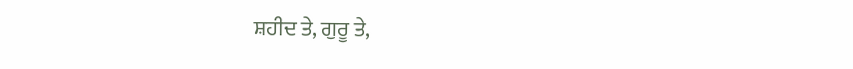ਸ਼ਹੀਦ ਤੇ, ਗੁਰੂ ਤੇ,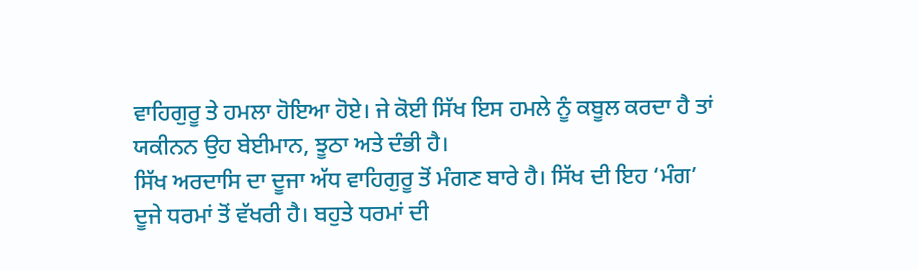ਵਾਹਿਗੁਰੂ ਤੇ ਹਮਲਾ ਹੋਇਆ ਹੋਏ। ਜੇ ਕੋਈ ਸਿੱਖ ਇਸ ਹਮਲੇ ਨੂੰ ਕਬੂਲ ਕਰਦਾ ਹੈ ਤਾਂ ਯਕੀਨਨ ਉਹ ਬੇਈਮਾਨ, ਝੂਠਾ ਅਤੇ ਦੰਭੀ ਹੈ।
ਸਿੱਖ ਅਰਦਾਸਿ ਦਾ ਦੂਜਾ ਅੱਧ ਵਾਹਿਗੁਰੂ ਤੋਂ ਮੰਗਣ ਬਾਰੇ ਹੈ। ਸਿੱਖ ਦੀ ਇਹ ‘ਮੰਗ’ ਦੂਜੇ ਧਰਮਾਂ ਤੋਂ ਵੱਖਰੀ ਹੈ। ਬਹੁਤੇ ਧਰਮਾਂ ਦੀ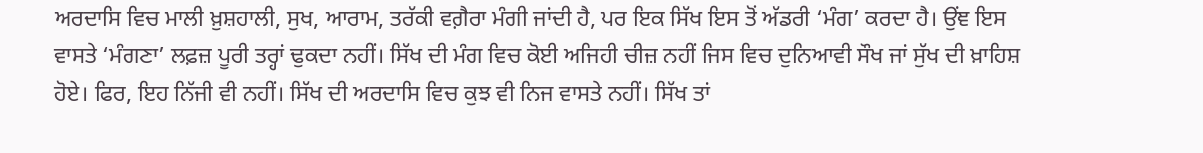ਅਰਦਾਸਿ ਵਿਚ ਮਾਲੀ ਖ਼ੁਸ਼ਹਾਲੀ, ਸੁਖ, ਆਰਾਮ, ਤਰੱਕੀ ਵਗ਼ੈਰਾ ਮੰਗੀ ਜਾਂਦੀ ਹੈ, ਪਰ ਇਕ ਸਿੱਖ ਇਸ ਤੋਂ ਅੱਡਰੀ ‘ਮੰਗ’ ਕਰਦਾ ਹੈ। ਉਂਞ ਇਸ ਵਾਸਤੇ ‘ਮੰਗਣਾ’ ਲਫ਼ਜ਼ ਪੂਰੀ ਤਰ੍ਹਾਂ ਢੁਕਦਾ ਨਹੀਂ। ਸਿੱਖ ਦੀ ਮੰਗ ਵਿਚ ਕੋਈ ਅਜਿਹੀ ਚੀਜ਼ ਨਹੀਂ ਜਿਸ ਵਿਚ ਦੁਨਿਆਵੀ ਸੌਖ ਜਾਂ ਸੁੱਖ ਦੀ ਖ਼ਾਹਿਸ਼ ਹੋਏ। ਫਿਰ, ਇਹ ਨਿੱਜੀ ਵੀ ਨਹੀਂ। ਸਿੱਖ ਦੀ ਅਰਦਾਸਿ ਵਿਚ ਕੁਝ ਵੀ ਨਿਜ ਵਾਸਤੇ ਨਹੀਂ। ਸਿੱਖ ਤਾਂ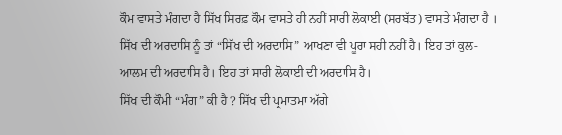ਕੌਮ ਵਾਸਤੇ ਮੰਗਦਾ ਹੈ ਸਿੱਖ ਸਿਰਫ਼ ਕੌਮ ਵਾਸਤੇ ਹੀ ਨਹੀਂ ਸਾਰੀ ਲੋਕਾਈ (ਸਰਬੱਤ) ਵਾਸਤੇ ਮੰਗਦਾ ਹੈ । ਸਿੱਖ ਦੀ ਅਰਦਾਸਿ ਨੂੰ ਤਾਂ “ਸਿੱਖ ਦੀ ਅਰਦਾਸਿ” ਆਖਣਾ ਵੀ ਪੂਰਾ ਸਹੀ ਨਹੀਂ ਹੈ। ਇਹ ਤਾਂ ਕੁਲ-ਆਲਮ ਦੀ ਅਰਦਾਸਿ ਹੈ। ਇਹ ਤਾਂ ਸਾਰੀ ਲੋਕਾਈ ਦੀ ਅਰਦਾਸਿ ਹੈ।
ਸਿੱਖ ਦੀ ਕੌਮੀ “ਮੰਗ” ਕੀ ਹੈ ? ਸਿੱਖ ਦੀ ਪ੍ਰਮਾਤਮਾ ਅੱਗੇ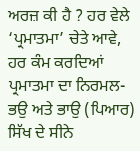ਅਰਜ਼ ਕੀ ਹੈ ? ਹਰ ਵੇਲੇ ‘ਪ੍ਰਮਾਤਮਾ’ ਚੇਤੇ ਆਵੇ, ਹਰ ਕੰਮ ਕਰਦਿਆਂ ਪ੍ਰਮਾਤਮਾ ਦਾ ਨਿਰਮਲ-ਭਉ ਅਤੇ ਭਾਉ (ਪਿਆਰ) ਸਿੱਖ ਦੇ ਸੀਨੇ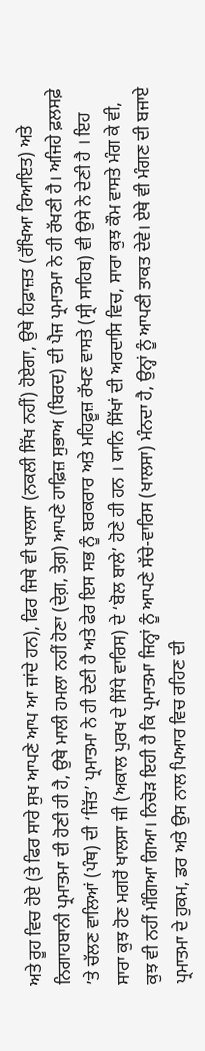ਅਤੇ ਰੂਹ ਵਿਚ ਹੋਏ (ਤੇ ਫਿਰ ਸਾਰੇ ਸੁਖ ਆਪਣੇ ਆਪ ਆ ਜਾਂਦੇ ਹਨ), ਫਿਰ ਜਿਥੇ ਵੀ ਖਾਲਸਾ (ਨਕਲੀ ਸਿੱਖ ਨਹੀਂ) ਹੋਏਗਾ, ਉਥੇ ਹਿਫ਼ਾਜ਼ਤ (ਰੱਖਿਆ ਰਿਆਇਤ) ਅਤੇ ਨਿਗਾਹਬਾਨੀ ਪ੍ਰਮਾਤਮਾ ਦੀ ਹੋਣੀ ਹੀ ਹੈ, ਉਥੇ ਮਾਲੀ ਹਮਲਾ ਨਹੀਂ ਹੋਣਾ (ਦੇਗ਼, ਤੇਗ਼) ਆਪਣੇ ਹਾਫ਼ਿਜ਼ ਸੁਭਾਅ (ਬਿਰਦ) ਦੀ ਪੈਜ ਪ੍ਰਮਾਤਮਾ ਨੇ ਹੀ ਰੱਖਣੀ ਹੈ। ਅਜਿਹੇ ਫ਼ਲਸਫ਼ੇ ’ਤੇ ਚੱਲਣ ਵਾਲਿਆਂ (ਪੰਥ) ਦੀ ‘ਜਿੱਤ’ ਪ੍ਰਮਾਤਮਾ ਨੇ ਹੀ ਦੇਣੀ ਹੈ ਅਤੇ ਫੇਰ ਇਸ ਸਭ ਨੂੰ ਬਰਕਰਾਰ ਅਤੇ ਮਹਿਫ਼ੂਜ਼ ਰੱਖਣ ਵਾਸਤੇ (ਸ੍ਰੀ ਸਾਹਿਬ) ਵੀ ਉਸੇ ਨੇ ਦੇਣੀ ਹੈ । ਇਹ ਸਾਰਾ ਕੁਝ ਹੋਣ ਮਗਰੋਂ ਖਾਲਸਾ ਜੀ (ਅਕਾਲ ਪੁਰਖ ਦੇ ਸਿੱਧੇ ਵਾਰਿਸ) ਦੇ ‘ਬੋਲ ਬਾਲੇ’ ਹੋਣੇ ਹੀ ਹਨ । ਯਾਨਿ ਸਿੱਖਾਂ ਦੀ ਅਰਦਾਸਿ ਵਿਚ, ਸਾਰਾ ਕੁਝ ਕੌਮ ਵਾਸਤੇ ਮੰਗ ਕੇ ਵੀ, ਕੁਝ ਵੀ ਨਹੀਂ ਮੰਗਿਆ ਗਿਆ। ਨਿਚੋੜ ਇਹੀ ਹੈ ਕਿ ਪ੍ਰਮਾਤਮਾ ਜਿਨ੍ਹਾਂ ਨੂੰ ਆਪਣੇ ਸੱਚੇ-ਵਾਰਿਸ (ਖਾਲਸਾ) ਮੰਨਦਾ ਹੈ, ਉਨ੍ਹਾਂ ਨੂੰ ਆਪਣੀ ਤਾਕਤ ਦੇਵੇ। ਏਥੇ ਵੀ ਮੰਗਣ ਦੀ ਬਜਾਏ ਪ੍ਰਮਾਤਮਾ ਦੇ ਹੁਕਮ, ਡਰ ਅਤੇ ਉਸ ਨਾਲ ਪਿਆਰ ਵਿਚ ਰਹਿਣ ਦੀ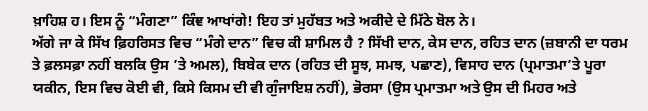ਖ਼ਾਹਿਸ਼ ਹ। ਇਸ ਨੂੰ “ਮੰਗਣਾ” ਕਿੰਞ ਆਖਾਂਗੇ! ਇਹ ਤਾਂ ਮੁਹੱਬਤ ਅਤੇ ਅਕੀਦੇ ਦੇ ਮਿੱਠੇ ਬੋਲ ਨੇ।
ਅੱਗੇ ਜਾ ਕੇ ਸਿੱਖ ਫ਼ਿਹਰਿਸਤ ਵਿਚ “ਮੰਗੇ ਦਾਨ” ਵਿਚ ਕੀ ਸ਼ਾਮਿਲ ਹੈ ? ਸਿੱਖੀ ਦਾਨ, ਕੇਸ ਦਾਨ, ਰਹਿਤ ਦਾਨ (ਜ਼ਬਾਨੀ ਦਾ ਧਰਮ ਤੇ ਫ਼ਲਸਫ਼ਾ ਨਹੀਂ ਬਲਕਿ ਉਸ ’ਤੇ ਅਮਲ), ਬਿਬੇਕ ਦਾਨ (ਰਹਿਤ ਦੀ ਸੂਝ, ਸਮਝ, ਪਛਾਣ), ਵਿਸਾਹ ਦਾਨ (ਪ੍ਰਮਾਤਮਾ’ਤੇ ਪੂਰਾ ਯਕੀਨ, ਇਸ ਵਿਚ ਕੋਈ ਵੀ, ਕਿਸੇ ਕਿਸਮ ਦੀ ਵੀ ਗੁੰਜਾਇਸ਼ ਨਹੀਂ), ਭੋਰਸਾ (ਉਸ ਪ੍ਰਮਾਤਮਾ ਅਤੇ ਉਸ ਦੀ ਮਿਹਰ ਅਤੇ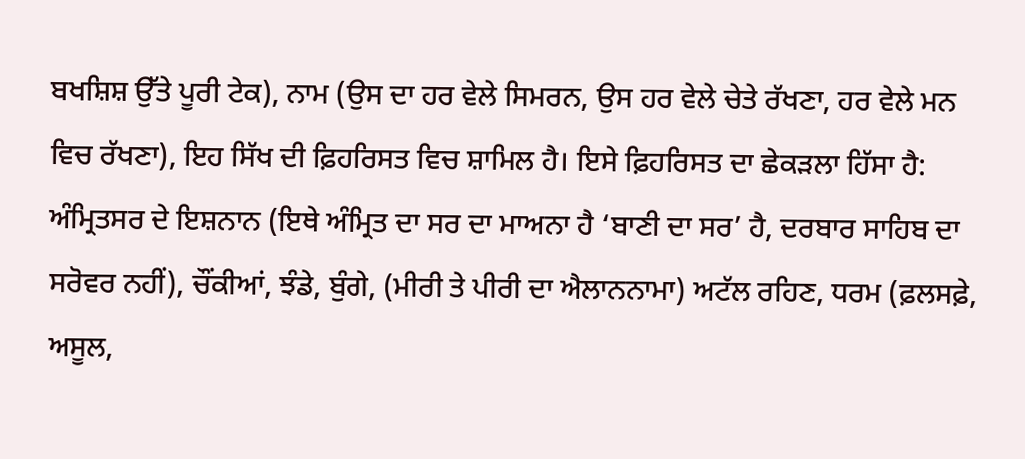ਬਖਸ਼ਿਸ਼ ਉੱਤੇ ਪੂਰੀ ਟੇਕ), ਨਾਮ (ਉਸ ਦਾ ਹਰ ਵੇਲੇ ਸਿਮਰਨ, ਉਸ ਹਰ ਵੇਲੇ ਚੇਤੇ ਰੱਖਣਾ, ਹਰ ਵੇਲੇ ਮਨ ਵਿਚ ਰੱਖਣਾ), ਇਹ ਸਿੱਖ ਦੀ ਫ਼ਿਹਰਿਸਤ ਵਿਚ ਸ਼ਾਮਿਲ ਹੈ। ਇਸੇ ਫ਼ਿਹਰਿਸਤ ਦਾ ਛੇਕੜਲਾ ਹਿੱਸਾ ਹੈ: ਅੰਮ੍ਰਿਤਸਰ ਦੇ ਇਸ਼ਨਾਨ (ਇਥੇ ਅੰਮ੍ਰਿਤ ਦਾ ਸਰ ਦਾ ਮਾਅਨਾ ਹੈ ‘ਬਾਣੀ ਦਾ ਸਰ’ ਹੈ, ਦਰਬਾਰ ਸਾਹਿਬ ਦਾ ਸਰੋਵਰ ਨਹੀਂ), ਚੌਂਕੀਆਂ, ਝੰਡੇ, ਬੁੰਗੇ, (ਮੀਰੀ ਤੇ ਪੀਰੀ ਦਾ ਐਲਾਨਨਾਮਾ) ਅਟੱਲ ਰਹਿਣ, ਧਰਮ (ਫ਼ਲਸਫ਼ੇ, ਅਸੂਲ,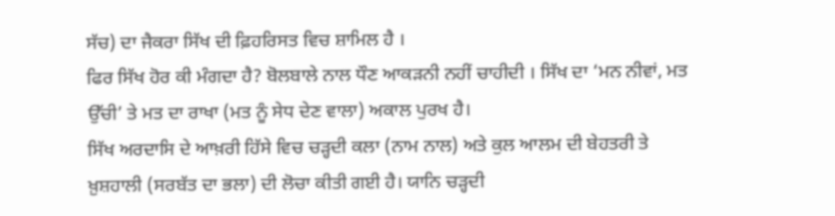ਸੱਚ) ਦਾ ਜੈਕਰਾ ਸਿੱਖ ਦੀ ਫ਼ਿਹਰਿਸਤ ਵਿਚ ਸ਼ਾਮਿਲ ਹੈ ।
ਫਿਰ ਸਿੱਖ ਹੋਰ ਕੀ ਮੰਗਦਾ ਹੈ? ਬੋਲਬਾਲੇ ਨਾਲ ਧੌਣ ਆਕੜਨੀ ਨਹੀਂ ਚਾਹੀਦੀ । ਸਿੱਖ ਦਾ ‘ਮਨ ਨੀਵਾਂ, ਮਤ ਉੱਚੀ’ ਤੇ ਮਤ ਦਾ ਰਾਖਾ (ਮਤ ਨੂੰ ਸੇਧ ਦੇਣ ਵਾਲਾ) ਅਕਾਲ ਪੁਰਖ ਹੈ।
ਸਿੱਖ ਅਰਦਾਸਿ ਦੇ ਆਖ਼ਰੀ ਹਿੱਸੇ ਵਿਚ ਚੜ੍ਹਦੀ ਕਲਾ (ਨਾਮ ਨਾਲ) ਅਤੇ ਕੁਲ ਆਲਮ ਦੀ ਬੇਹਤਰੀ ਤੇ ਖ਼ੁਸ਼ਹਾਲੀ (ਸਰਬੱਤ ਦਾ ਭਲਾ) ਦੀ ਲੋਚਾ ਕੀਤੀ ਗਈ ਹੈ। ਯਾਨਿ ਚੜ੍ਹਦੀ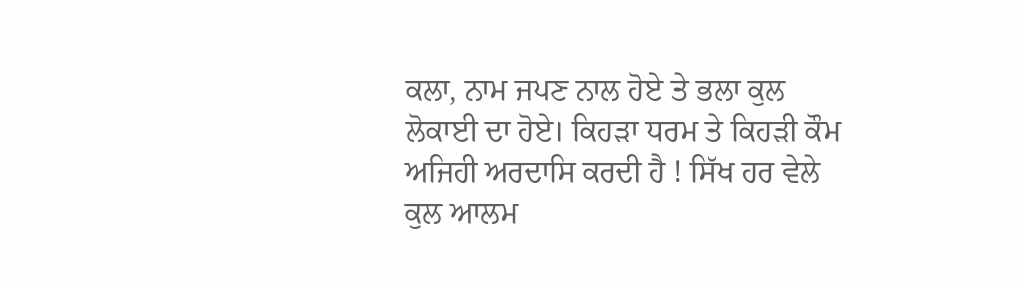ਕਲਾ, ਨਾਮ ਜਪਣ ਨਾਲ ਹੋਏ ਤੇ ਭਲਾ ਕੁਲ ਲੋਕਾਈ ਦਾ ਹੋਏ। ਕਿਹੜਾ ਧਰਮ ਤੇ ਕਿਹੜੀ ਕੌਮ ਅਜਿਹੀ ਅਰਦਾਸਿ ਕਰਦੀ ਹੈ ! ਸਿੱਖ ਹਰ ਵੇਲੇ ਕੁਲ ਆਲਮ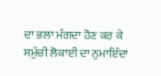ਦਾ ਭਲਾ ਮੰਗਦਾ ਹੋਣ ਕਰ ਕੇ ਸਮੁੱਚੀ ਲੋਕਾਈ ਦਾ ਨੁਮਾਇੰਦਾ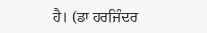ਹੈ। (ਡਾ ਹਰਜਿੰਦਰ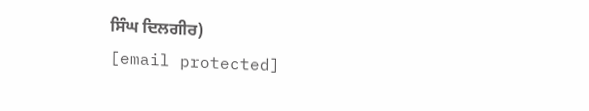ਸਿੰਘ ਦਿਲਗੀਰ)
[email protected]